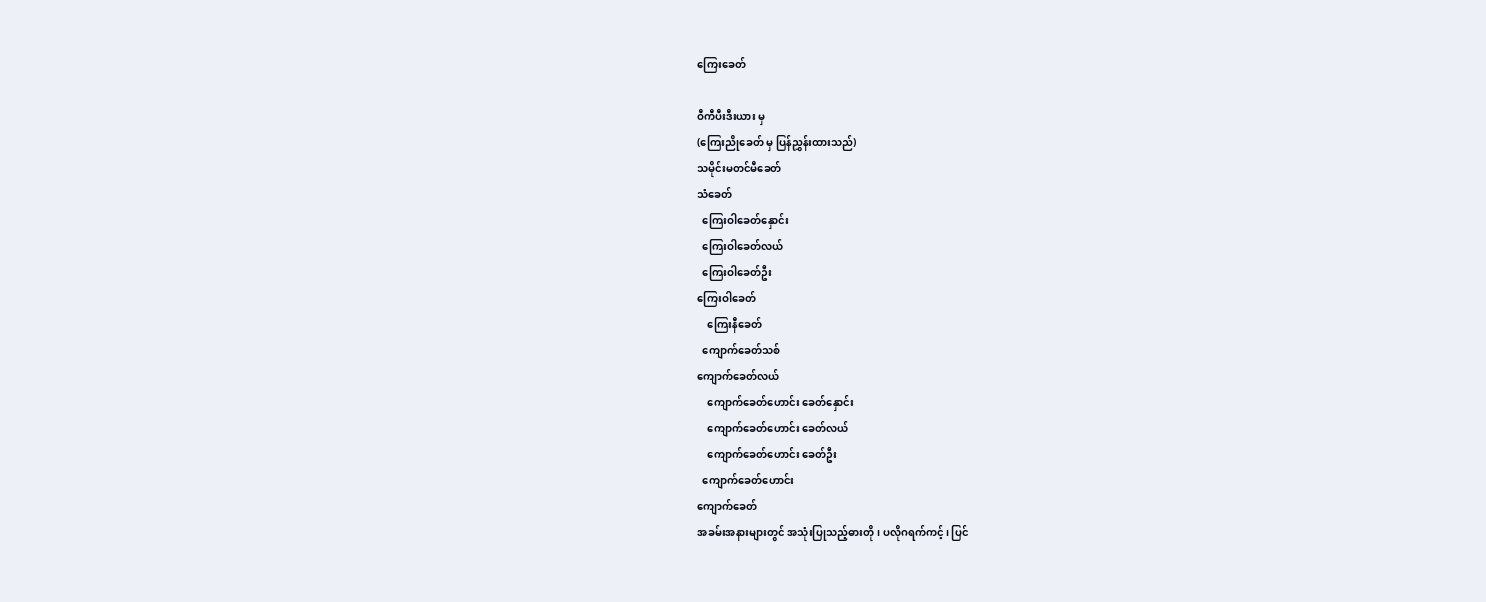ကြေးခေတ်

ဝီကီပီးဒီးယား မှ
(ကြေးညိုခေတ် မှ ပြန်ညွှန်းထားသည်)
သမိုင်းမတင်မီခေတ်
သံခေတ်
  ကြေးဝါခေတ်နှောင်း
  ကြေးဝါခေတ်လယ်
  ကြေးဝါခေတ်ဦး
ကြေးဝါခေတ်
    ကြေးနီခေတ်
  ကျောက်ခေတ်သစ်
ကျောက်ခေတ်လယ်
    ကျောက်ခေတ်ဟောင်း ခေတ်နှောင်း
    ကျောက်ခေတ်ဟောင်း ခေတ်လယ်
    ကျောက်ခေတ်ဟောင်း ခေတ်ဦး
  ကျောက်ခေတ်ဟောင်း
ကျောက်ခေတ်
အခမ်းအနားများတွင် အသုံးပြုသည့်ဓားတို၊ ပလိုဂရက်ကင့်၊ ပြင်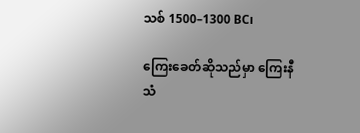သစ် 1500–1300 BC၊

ကြေးခေတ်ဆိုသည်မှာ ကြေးနီသံ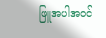ဖြူအပါအဝင်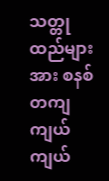သတ္တုထည်များအား စနစ်တကျ ကျယ်ကျယ်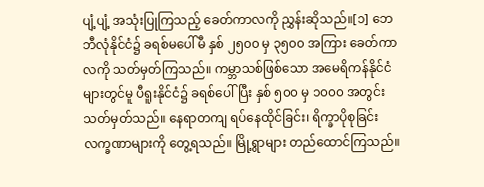ပျံ့ပျံ့ အသုံးပြုကြသည့် ခေတ်ကာလကို ညွှန်းဆိုသည်။[၁] ဘေဘီလုံနိုင်ငံ၌ ခရစ်မပေါ်မီ နှစ် ၂၅၀၀ မှ ၃၅၀၀ အကြား ခေတ်ကာလကို သတ်မှတ်ကြသည်။ ကမ္ဘာသစ်ဖြစ်သော အမေရိကန်နိုင်ငံများတွင်မူ ပီရူးနိုင်ငံ၌ ခရစ်ပေါ်ပြီး နှစ် ၅၀၀ မှ ၁၀၀၀ အတွင်း သတ်မှတ်သည်။ နေရာတကျ ရပ်နေထိုင်ခြင်း၊ ရိက္ခာပိုစုခြင်း လက္ခဏာများကို တွေ့ရသည်။ မြို့ရွာများ တည်ထောင်ကြသည်။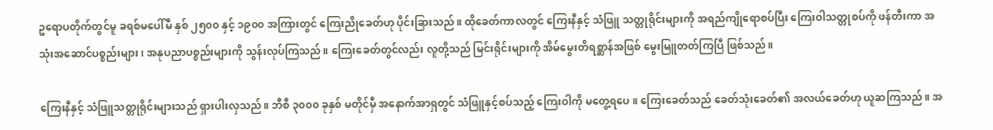ဥရောပတိုက်တွင်မူ ခရစ်မပေါ်မီ နှစ် ၂၅၀၀ နှင့် ၁၉၀၀ အကြားတွင် ကြေးညိုခေတ်ဟု ပိုင်းခြားသည်။ ထိုခေတ်ကာလတွင် ကြေးနီနှင့် သံဖြူ သတ္တုရိုင်းများကို အရည်ကျိုရောစပ်ပြီး ကြေးဝါသတ္တုစပ်ကို ဖန်တီးကာ အသုံးအဆောင်ပစ္စည်းများ၊ အနုပညာပစ္စည်းများကို သွန်းလုပ်ကြသည်။ ကြေးခေတ်တွင်လည်း လူတို့သည် မြင်းရိုင်းများကို အိမ်မွေးတိရစ္ဆာန်အဖြစ် မွေးမြူတတ်ကြပြီ ဖြစ်သည်။

ကြေးနီနှင့် သံဖြူသတ္တုရိုင်းများသည် ရှားပါးလှသည်။ ဘီစီ ၃၀၀၀ ခုနှစ် မတိုင်မှီ အနောက်အာရှတွင် သံဖြူနှင့်စပ်သည့် ကြေးဝါကို မတွေ့ရပေ။ ကြေးခေတ်သည် ခေတ်သုံးခေတ်၏ အလယ်ခေတ်ဟု ယူဆကြသည်။ အ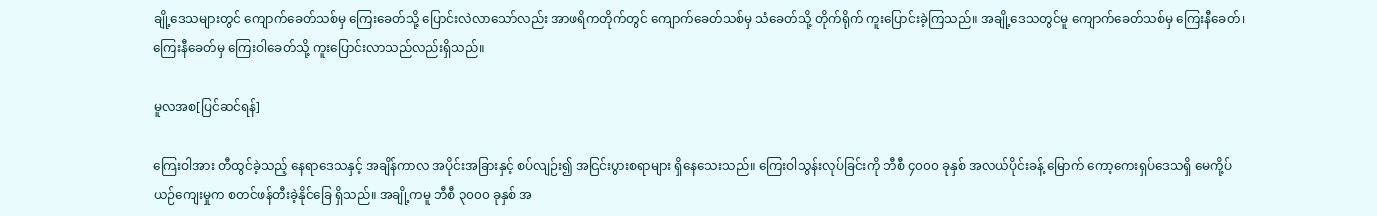ချို့ဒေသများတွင် ကျောက်ခေတ်သစ်မှ ကြေးခေတ်သို့ ပြောင်းလဲလာသော်လည်း အာဖရိကတိုက်တွင် ကျောက်ခေတ်သစ်မှ သံခေတ်သို့ တိုက်ရိုက် ကူးပြောင်းခဲ့ကြသည်။ အချို့ဒေသတွင်မူ ကျောက်ခေတ်သစ်မှ ကြေးနီခေတ်၊ ကြေးနီခေတ်မှ ကြေးဝါခေတ်သို့ ကူးပြောင်းလာသည်လည်းရှိသည်။

မူလအစ[ပြင်ဆင်ရန်]

ကြေးဝါအား တီထွင်ခဲ့သည့် နေရာဒေသနှင့် အချိန်ကာလ အပိုင်းအခြားနှင့် စပ်လျဉ်း၍ အငြင်းပွားစရာများ ရှိနေသေးသည်။ ကြေးဝါသွန်းလုပ်ခြင်းကို ဘီစီ ၄၀၀၀ ခုနှစ် အလယ်ပိုင်းခန့် မြောက် ကော့ကေးရှပ်ဒေသရှိ မေကို့ပ်ယဉ်ကျေးမှုက စတင်ဖန်တီးခဲ့နိုင်ခြေ ရှိသည်။ အချို့ကမူ ဘီစီ ၃၀၀၀ ခုနှစ် အ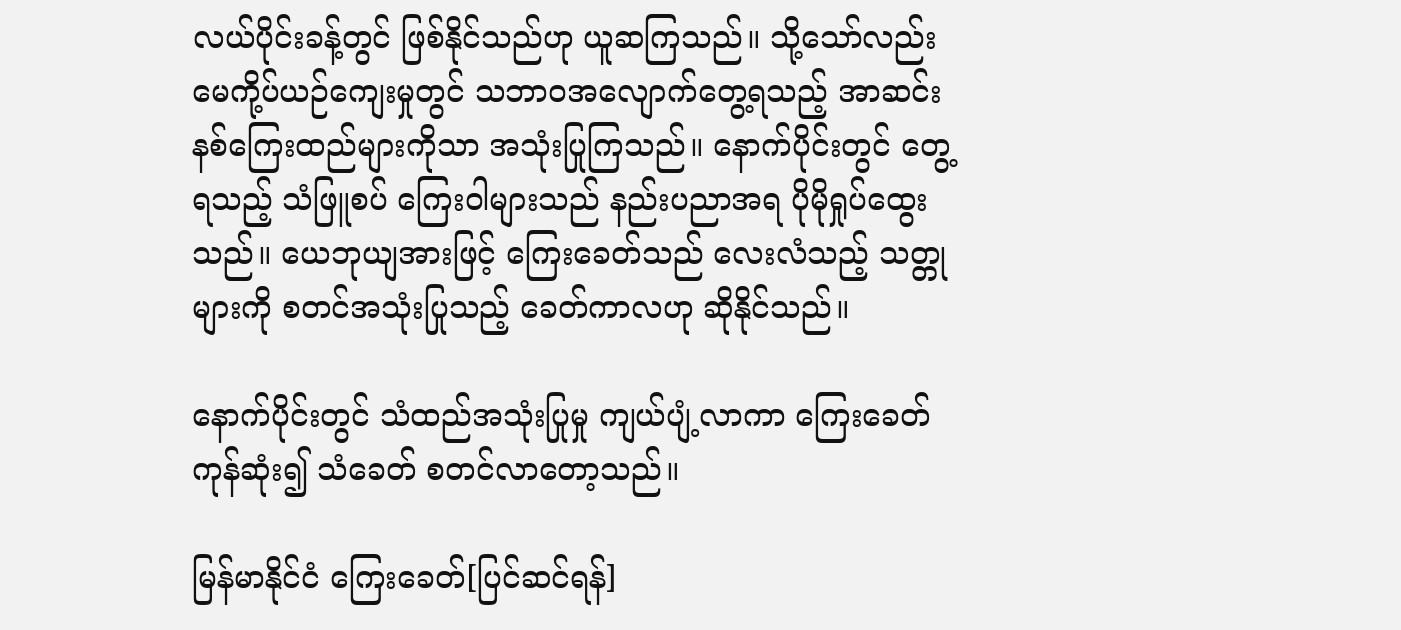လယ်ပိုင်းခန့်တွင် ဖြစ်နိုင်သည်ဟု ယူဆကြသည်။ သို့သော်လည်း မေကို့ပ်ယဉ်ကျေးမှုတွင် သဘာဝအလျောက်တွေ့ရသည့် အာဆင်းနစ်ကြေးထည်များကိုသာ အသုံးပြုကြသည်။ နောက်ပိုင်းတွင် တွေ့ရသည့် သံဖြူစပ် ကြေးဝါများသည် နည်းပညာအရ ပိုမိုရှုပ်ထွေးသည်။ ယေဘုယျအားဖြင့် ကြေးခေတ်သည် လေးလံသည့် သတ္တုများကို စတင်အသုံးပြုသည့် ခေတ်ကာလဟု ဆိုနိုင်သည်။

နောက်ပိုင်းတွင် သံထည်အသုံးပြုမှု ကျယ်ပျံ့လာကာ ကြေးခေတ်ကုန်ဆုံး၍ သံခေတ် စတင်လာတော့သည်။

မြန်မာနိုင်ငံ ကြေးခေတ်[ပြင်ဆင်ရန်]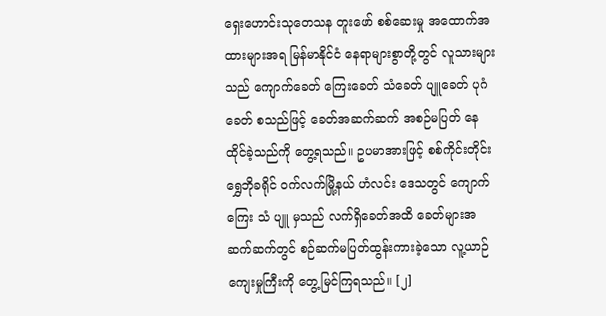ရှေးဟောင်းသုတေသန တူးဖော် စစ်ဆေးမှု အထောက်အထားများအရ မြန်မာနိုင်ငံ နေရာများစွာတို့တွင် လူသားများသည် ကျောက်ခေတ် ကြေးခေတ် သံခေတ် ပျူခေတ် ပုဂံခေတ် စသည်ဖြင့် ခေတ်အဆက်ဆက် အစဉ်မပြတ် နေထိုင်ခဲ့သည်ကို တွေ့ရသည်။ ဥပမာအားဖြင့် စစ်ကိုင်းတိုင်း ရွှေဘိုခရိုင် ဝက်လက်မြို့နယ် ဟံလင်း ဒေသတွင် ကျောက် ကြေး သံ ပျူ မှသည် လက်ရှိခေတ်အထိ ခေတ်များအဆက်ဆက်တွင် စဉ်ဆက်မပြတ်ထွန်းကားခဲ့သော လူ့ယာဉ်ကျေးမှုကြီးကို တွေ့မြင်ကြရသည်။ [၂]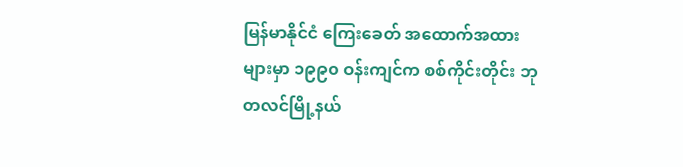မြန်မာနိုင်ငံ ကြေးခေတ် အထောက်အထားများမှာ ၁၉၉၀ ဝန်းကျင်က စစ်ကိုင်းတိုင်း ဘုတလင်မြို့နယ်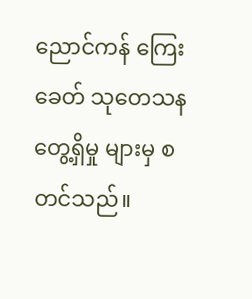ညောင်ကန် ကြေးခေတ် သုတေသန တွေ့ရှိမှု များမှ စတင်သည်။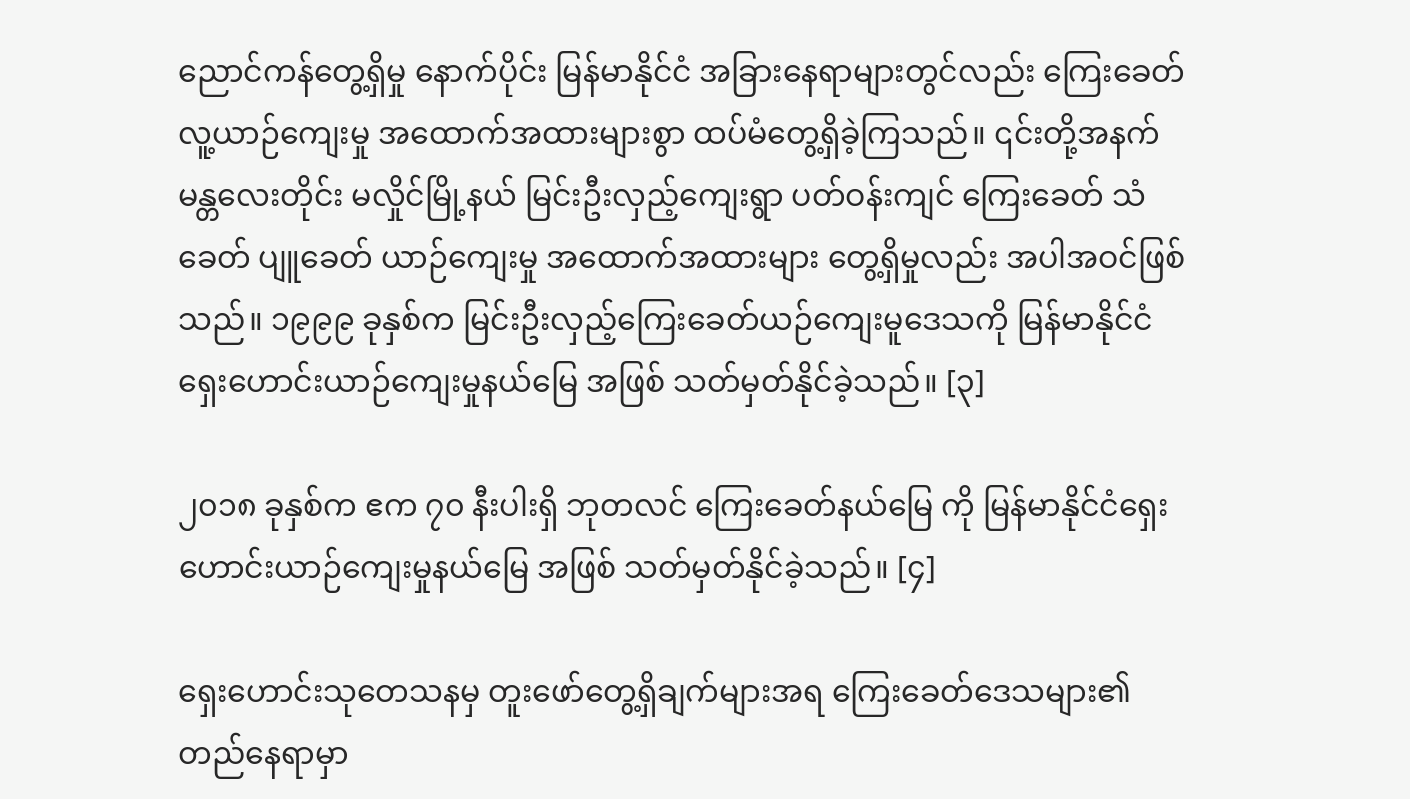ညောင်ကန်တွေ့ရှိမှု နောက်ပိုင်း မြန်မာနိုင်ငံ အခြားနေရာများတွင်လည်း ကြေးခေတ် လူ့ယာဉ်ကျေးမှု အထောက်အထားများစွာ ထပ်မံတွေ့ရှိခဲ့ကြသည်။ ၎င်းတို့အနက် မန္တလေးတိုင်း မလှိုင်မြို့နယ် မြင်းဦးလှည့်ကျေးရွာ ပတ်ဝန်းကျင် ကြေးခေတ် သံခေတ် ပျူခေတ် ယာဉ်ကျေးမှု အထောက်အထားများ တွေ့ရှိမှုလည်း အပါအဝင်ဖြစ်သည်။ ၁၉၉၉ ခုနှစ်က မြင်းဦးလှည့်ကြေးခေတ်ယဉ်ကျေးမူဒေသကို မြန်မာနိုင်ငံရှေးဟောင်းယာဉ်ကျေးမှုနယ်မြေ အဖြစ် သတ်မှတ်နိုင်ခဲ့သည်။ [၃]

၂၀၁၈ ခုနှစ်က ဧက ၇၀ နီးပါးရှိ ဘုတလင် ကြေးခေတ်နယ်မြေ ကို မြန်မာနိုင်ငံရှေးဟောင်းယာဉ်ကျေးမှုနယ်မြေ အဖြစ် သတ်မှတ်နိုင်ခဲ့သည်။ [၄]

ရှေးဟောင်းသုတေသနမှ တူးဖော်တွေ့ရှိချက်များအရ ကြေးခေတ်ဒေသများ၏ တည်နေရာမှာ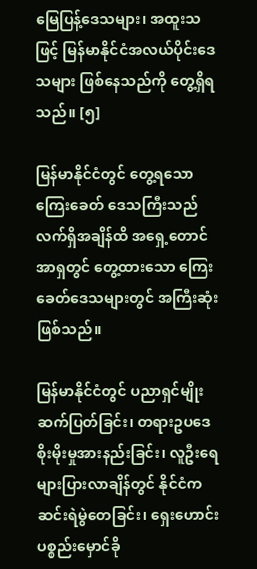မြေပြန့်ဒေသများ၊ အထူးသဖြင့် မြန်မာနိုင်ငံအလယ်ပိုင်းဒေသများ ဖြစ်နေသည်ကို တွေ့ရှိရသည်။ [၅]

မြန်မာနိုင်ငံတွင် တွေ့ရသော ကြေးခေတ် ဒေသကြီးသည် လက်ရှိအချိန်ထိ အရှေ့တောင်အာရှတွင် တွေ့ထားသော ကြေးခေတ်ဒေသများတွင် အကြီးဆုံးဖြစ်သည်။

မြန်မာနိုင်ငံတွင် ပညာရှင်မျိုးဆက်ပြတ်ခြင်း၊ တရားဥပဒေစိုးမိုးမှုအားနည်းခြင်း၊ လူဦးရေများပြားလာချိန်တွင် နိုင်ငံကဆင်းရဲမွဲတေခြင်း၊ ရှေးဟောင်းပစ္စည်းမှောင်ခို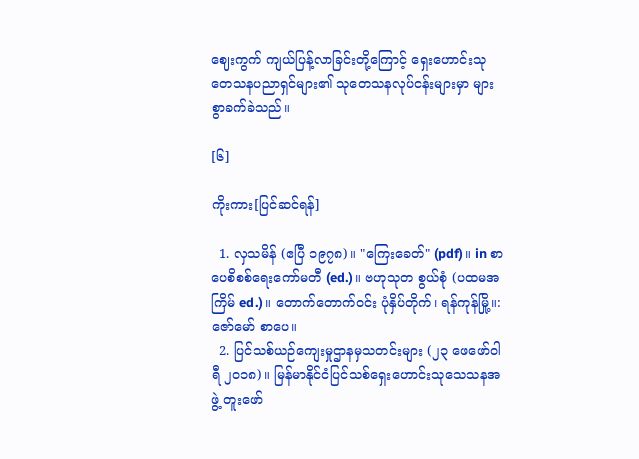ဈေးကွက် ကျယ်ပြန့်လာခြင်းတို့ကြောင့် ရှေးဟောင်းသုတေသနပညာရှင်များ၏ သုတေသနလုပ်ငန်းများမှာ များစွာခက်ခဲသည်။

[၆]

ကိုးကား[ပြင်ဆင်ရန်]

  1. လှသမိန် (ဧပြီ ၁၉၇၈)။ "ကြေးခေတ်" (pdf)။ in စာပေစိစစ်ရေးကော်မတီ (ed.)။ ဗဟုသုတ စွယ်စုံ (ပထမအကြိမ် ed.)။ တောက်တောက်ဝင်း ပုံနှိပ်တိုက်၊ ရန်ကုန်မြို့။: ဇော်မော် စာပေ။
  2. ပြင်သစ်ယဉ်ကျေးမှုဌာနမှသတင်းများ (၂၃ ဖေဖော်ဝါရီ ၂၀၁၈)။ မြန်မာနိုင်ငံပြင်သစ်ရှေးဟောင်းသုသေသနအဖွဲ့ တူးဖော်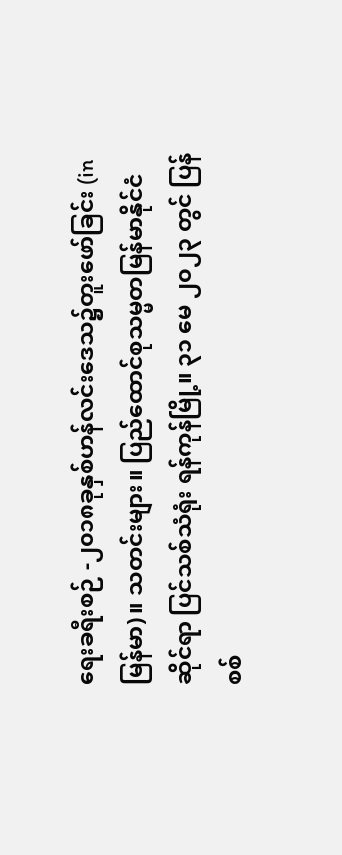ရေးခရီးစဉ် -၂၀၁၈ခုနှစ်ဟန်လင်းဒေသ၌တူးဖော်ခြင်း (in မြန်မာ)။ သတင်းများ။ ပြည်ထောင်စုသမ္မတမြန်မာနိုင်ငံဆိုင်ရာ ပြင်သစ်သံရုံး ရန်ကုန်မြို့။ ၃၁ မေ ၂၀၂၃ တွင် ပြန်စစ်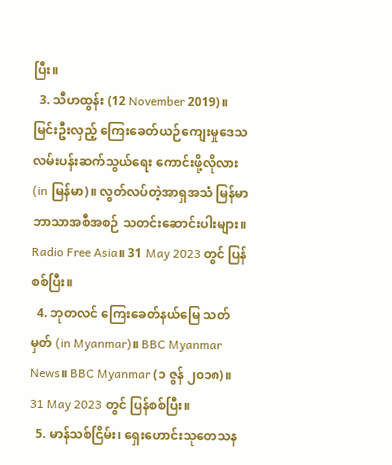ပြီး။
  3. သီဟထွန်း (12 November 2019)။ မြင်းဦးလှည့် ကြေးခေတ်ယဉ်ကျေးမှုဒေသ လမ်းပန်းဆက်သွယ်ရေး ကောင်းဖို့လိုလား (in မြန်မာ)။ လွတ်လပ်တဲ့အာရှအသံ မြန်မာဘာသာအစီအစဉ် သတင်းဆောင်းပါးများ။ Radio Free Asia။ 31 May 2023 တွင် ပြန်စစ်ပြီး။
  4. ဘုတလင် ကြေးခေတ်နယ်မြေ သတ်မှတ် (in Myanmar)။ BBC Myanmar News။ BBC Myanmar (၁ ဇွန် ၂၀၁၈)။ 31 May 2023 တွင် ပြန်စစ်ပြီး။
  5. မာန်သစ်ငြိမ်း၊ ရှေးဟောင်းသုတေသန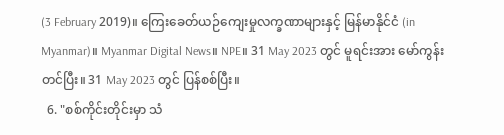(3 February 2019)။ ကြေးခေတ်ယဉ်ကျေးမှုလက္ခဏာများနှင့် မြန်မာနိုင်ငံ (in Myanmar)။ Myanmar Digital News။ NPE။ 31 May 2023 တွင် မူရင်းအား မော်ကွန်းတင်ပြီး။ 31 May 2023 တွင် ပြန်စစ်ပြီး။
  6. "စစ်ကိုင်းတိုင်းမှာ သံ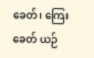ခေတ်၊ ကြေးခေတ် ယဉ်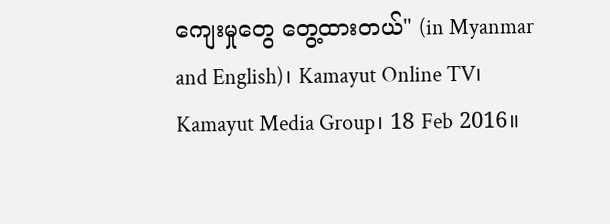ကျေးမှုတွေ တွေ့ထားတယ်" (in Myanmar and English)၊ Kamayut Online TV၊ Kamayut Media Group၊ 18 Feb 2016။